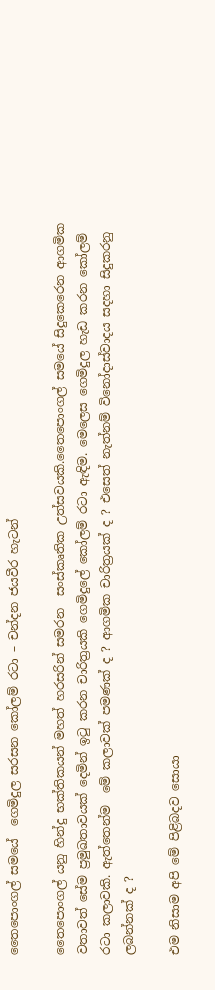තෛපොංගල් සමයේ  ගෙමිදුල සරසන කෝලම් රටා – චන්දන ජයවීර හැටන්

තෛපොංගල් යනු හින්දු භක්තිකයන් මහත් හරසරින් සමරන  සංස්කෘතික උත්සවයකි.තෛපොංගල් සමයේ සිදුකෙරෙන ආගමික වතාවත් සේම ප්‍රමුඛතාවයක් දෙමින් ඉටු කරන චාරිත්‍රයකි ගෙමිදුලේ කෝලම් රටා ඇඳිම. මෙලෙස ගෙමිදුල හැඩ කරන කෝලම් රටා කලාවකි. ඇත්තෙන්ම  මේ කලාවක් පමණක් ද ? ආගමික චාරිත්‍රයක් ද ? එසෙත් නැත්නම් විනෝදාස්වාදය සදහා සිදුකරනු ලබන්නක් ද ?

එම නිසාම අපි මේ පිළිබදව සොයා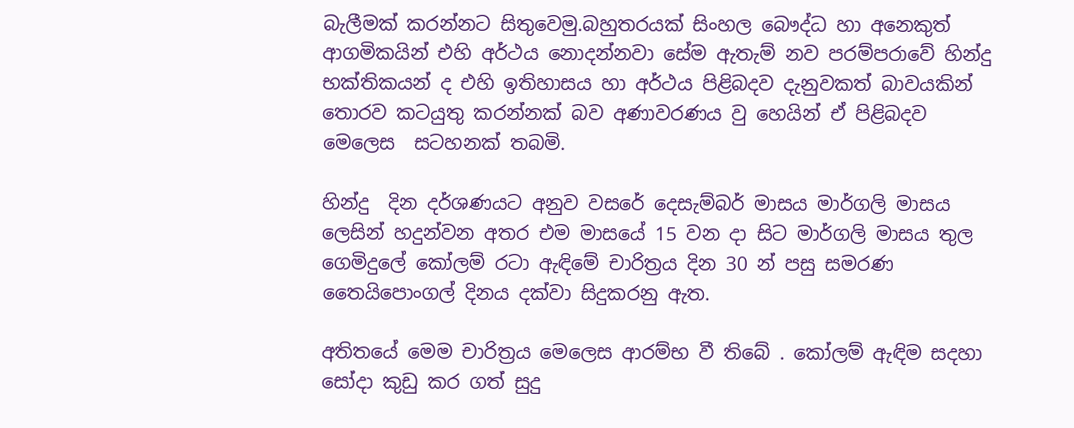බැලීමක් කරන්නට සිතුවෙමු.බහුතරයක් සිංහල බෞද්ධ හා අනෙකුත් ආගමිකයින් එහි අර්ථය නොදන්නවා සේම ඇතැම් නව පරම්පරාවේ හින්දු භක්තිකයන් ද එහි ඉතිහාසය හා අර්ථය පිළිබදව දැනුවකත් බාවයකින් තොරව කටයුතු කරන්නක් බව අණාවරණය වු හෙයින් ඒ පිළිබදව මෙලෙස  සටහනක් තබමි.

හින්දු  දින දර්ශණයට අනුව වසරේ දෙසැම්බර් මාසය මාර්ගලි මාසය ලෙසින් හදුන්වන අතර එම මාසයේ 15 වන දා සිට මාර්ගලි මාසය තුල ගෙමිදුලේ කෝලම් රටා ඇඳිමේ චාරිත්‍රය දින 30 න් පසු සමරණ තෛයිපොංගල් දිනය දක්වා සිදුකරනු ඇත.

අතිතයේ මෙම චාරිත්‍රය මෙලෙස ආරම්භ වී තිබේ . කෝලම් ඇඳිම සදහා සෝදා කුඩු කර ගත් සුදු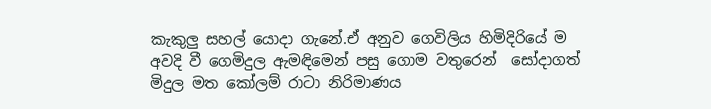කැකුලු සහල් යොදා ගැනේ.ඒ අනුව ගෙවිලිය හිමිදිරියේ ම අවදි වී ගෙමිදුල ඇමඳිමෙන් පසු ගොම වතුරෙන්  සෝදාගත් මිදුල මත කෝලම් රාටා නිරිමාණය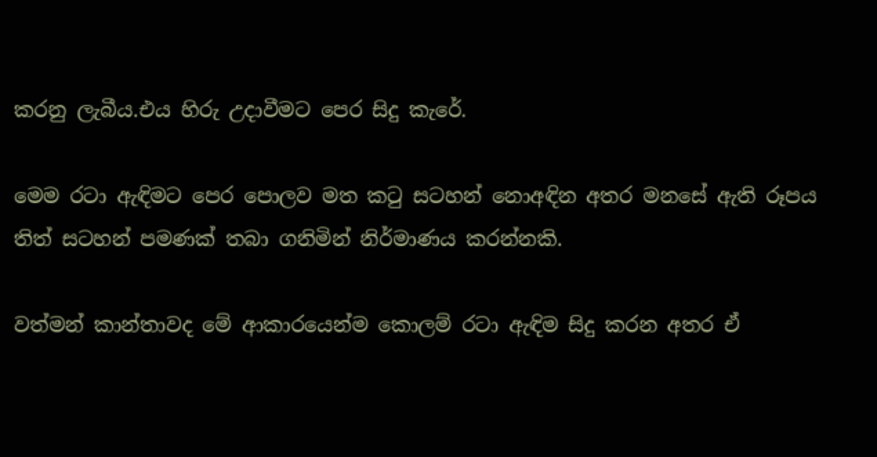කරනු ලැබීය.එය හිරු උදාවීමට පෙර සිදු කැරේ.

මෙම රටා ඇඳිමට පෙර පොලව මත කටු සටහන් නොඅඳින අතර මනසේ ඇති රූපය තිත් සටහන් පමණක් තබා ගනිමින් නිර්මාණය කරන්නකි.

වත්මන් කාන්තාවද මේ ආකාරයෙන්ම කොලම් රටා ඇඳිම සිදු කරන අතර ඒ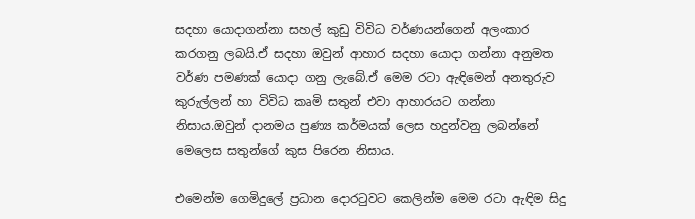සදහා යොදාගන්නා සහල් කුඩු විවිධ වර්ණයන්ගෙන් අලංකාර කරගනු ලබයි.ඒ සදහා ඔවුන් ආහාර සදහා යොදා ගන්නා අනුමත වර්ණ පමණක් යොදා ගනු ලැබේ.ඒ මෙම රටා ඇඳිමෙන් අනතුරුව කුරුල්ලන් හා විවිධ කෘමි සතුන් එවා ආහාරයට ගන්නා නිසාය.ඔවුන් දානමය පුණ්‍ය කර්මයක් ලෙස හදුන්වනු ලබන්නේ මෙලෙස සතුන්ගේ කුස පිරෙන නිසාය.

එමෙන්ම ගෙමිදුලේ ප්‍රධාන දොරටුවට කෙලින්ම මෙම රටා ඇඳිම සිදු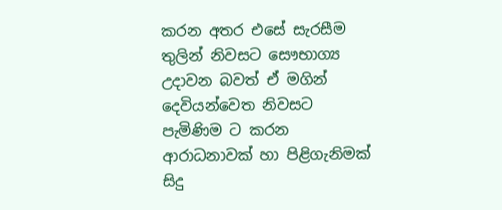කරන අතර එසේ සැරසීම තුලින් නිවසට සෞභාග්‍ය උදාවන බවත් ඒ මගින් දෙවියන්වෙත නිවසට පැමිණිම ට කරන ආරාධනාවක් හා පිළිගැනිමක් සිදු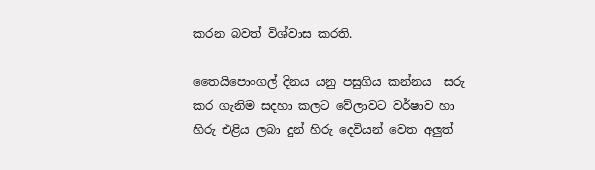කරන බවත් විශ්වාස කරති.

තෛයිපොංගල් දිනය යනු පසුගිය කන්නය  සරු කර ගැනිම සදහා කලට වේලාවට වර්ෂාව හා හිරු එළිය ලබා දුන් හිරු දෙවියන් වෙත අලුත්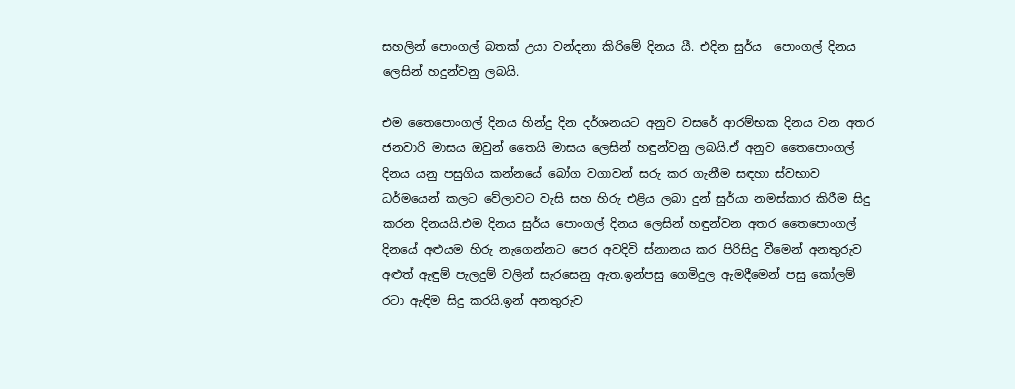සහලින් පොංගල් බතක් උයා වන්දනා කිරිමේ දිනය යී. එදින සුර්ය  පොංගල් දිනය ලෙසින් හදුන්වනු ලබයි.

එම තෛපොංගල් දිනය හින්දු දින දර්ශනයට අනුව වසරේ ආරම්භක දිනය වන අතර ජනවාරි මාසය ඔවුන් තෛයි මාසය ලෙසින් හඳුන්වනු ලබයි.ඒ අනුව තෛපොංගල් දිනය යනු පසුගිය කන්නයේ බෝග වගාවන් සරු කර ගැනීම සඳහා ස්වභාව ධර්මයෙන් කලට වේලාවට වැසි සහ හිරු එළිය ලබා දුන් සුර්යා නමස්කාර කිරීම සිදු කරන දිනයයි.එම දිනය සුර්ය පොංගල් දිනය ලෙසින් හඳුන්වන අතර තෛපොංගල්  දිනයේ අළුයම හිරු නැගෙන්නට පෙර අවදිවි ස්නානය කර පිරිසිදු වීමෙන් අනතුරුව අළුත් ඇඳුම් පැලදුම් වලින් සැරසෙනු ඇත.ඉන්පසු ගෙමිදුල ඇමදීමෙන් පසු කෝලම් රටා ඇඳිම සිදු කරයි.ඉන් අනතුරුව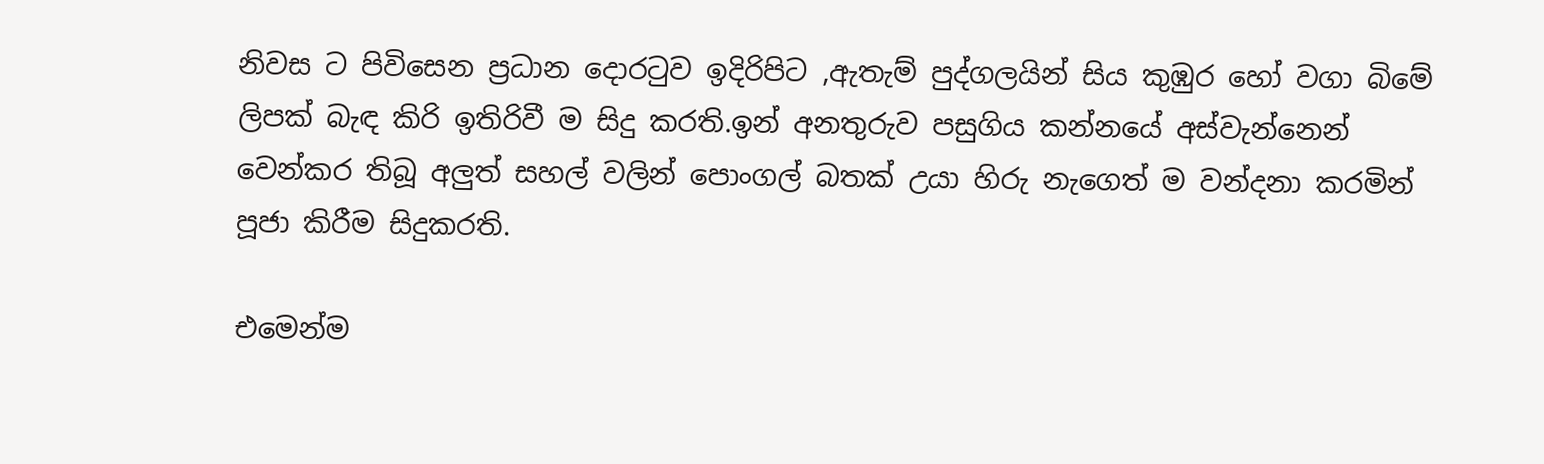නිවස ට පිවිසෙන ප්‍රධාන දොරටුව ඉදිරිපිට ,ඇතැම් පුද්ගලයින් සිය කුඹුර හෝ වගා බිමේ ලිපක් බැඳ කිරි ඉතිරිවී ම සිදු කරති.ඉන් අනතුරුව පසුගිය කන්නයේ අස්වැන්නෙන් වෙන්කර තිබූ අලුත් සහල් වලින් පොංගල් බතක් උයා හිරු නැගෙත් ම වන්දනා කරමින් පූජා කිරීම සිදුකරති.

එමෙන්ම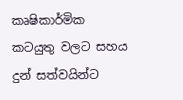කෘෂිකාර්මික කටයුතු වලට සහය දුන් සත්වයින්ට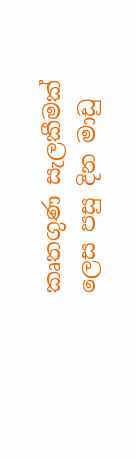කෘතගුණ සැලකීමක් ලෙස පසු දින මාඩු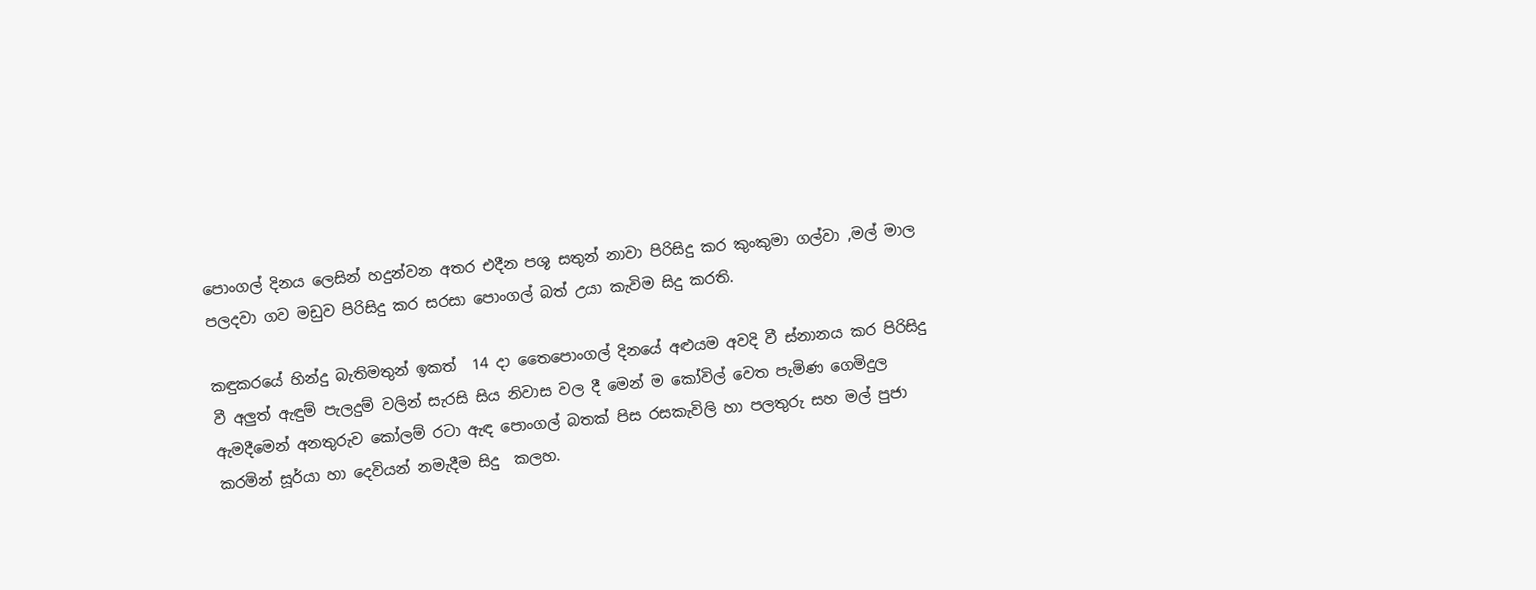පොංගල් දිනය ලෙසින් හදුන්වන අතර එදීන පශූ සතුන් නාවා පිරිසිදු කර කුංකුමා ගල්වා ,මල් මාල පලදවා ගව මඩුව පිරිසිදු කර සරසා පොංගල් බත් උයා කැවිම සිදු කරති.

කඳුකරයේ හින්දු බැතිමතුන් ඉකත්  14 දා තෛපොංගල් දිනයේ අළුයම අවදි වී ස්නානය කර පිරිසිදු වී අලුත් ඇඳුම් පැලදුම් වලින් සැරසි සිය නිවාස වල දී මෙන් ම කෝවිල් වෙත පැමිණ ගෙමිදුල ඇමදීමෙන් අනතුරුව කෝලම් රටා ඇඳ පොංගල් බතක් පිස රසකැවිලි හා පලතුරු සහ මල් පුජා කරමින් සූර්යා හා දෙවියන් නමැදීම සිදු  කලහ.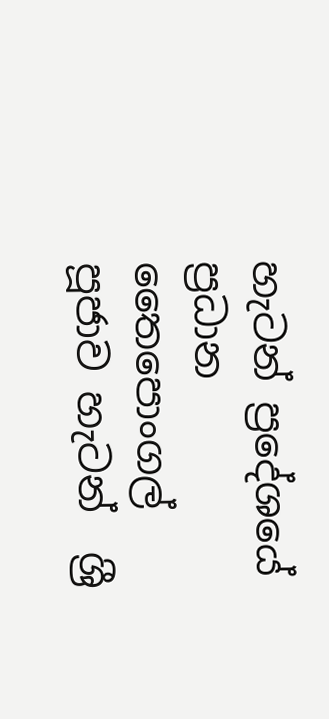හැටන් ප්‍රදේශයේ ප්‍රධාන තෛපොංගල් පූජාව හැටන්  ශ්‍රී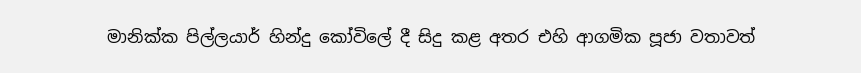මානික්ක පිල්ලයාර් හින්දු කෝවිලේ දී සිදු කළ අතර එහි ආගමික පූජා වතාවත්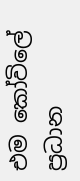එම කෝවිලේ ප්‍රධාන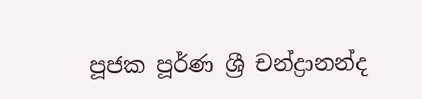පූජක පූර්ණ ශ්‍රී චන්ද්‍රානන්ද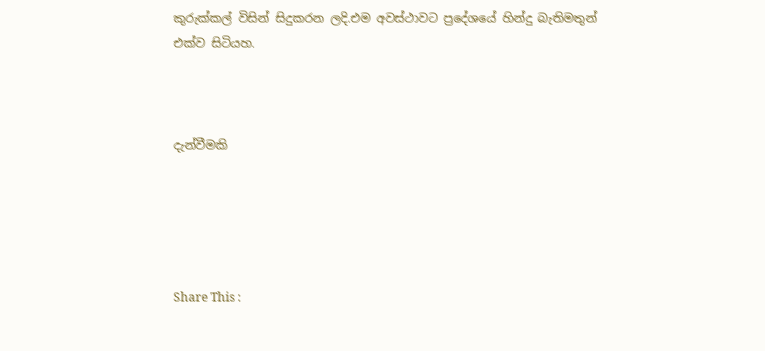කුරුක්කල් විසින් සිදුකරන ලදි.එම අවස්ථාවට ප්‍රදේශයේ හින්දු බැතිමතුන් එක්ව සිටියහ.



දැන්වීමකි





Share This :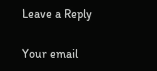Leave a Reply

Your email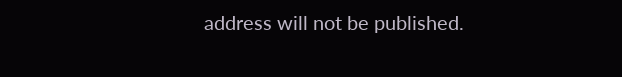address will not be published.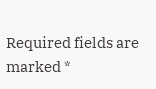Required fields are marked *